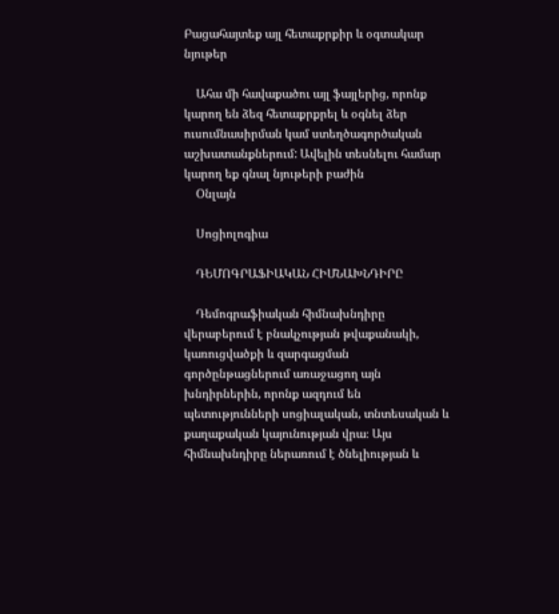Բացահայտեք այլ հետաքրքիր և օգտակար նյութեր

    Ահա մի հավաքածու այլ ֆայլերից, որոնք կարող են ձեզ հետաքրքրել և օգնել ձեր ուսումնասիրման կամ ստեղծագործական աշխատանքներում: Ավելին տեսնելու համար կարող եք գնալ նյութերի բաժին
    Օնլայն

    Սոցիոլոգիա

    ԴԵՄՈԳՐԱՖԻԱԿԱՆ ՀԻՄՆԱԽՆԴԻՐԸ

    Դեմոգրաֆիական հիմնախնդիրը վերաբերում է բնակչության թվաքանակի, կառուցվածքի և զարգացման գործընթացներում առաջացող այն խնդիրներին, որոնք ազդում են պետությունների սոցիալական, տնտեսական և քաղաքական կայունության վրա։ Այս հիմնախնդիրը ներառում է ծնելիության և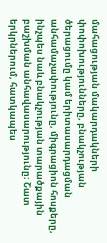մահացության մակարդակների փոփոխությունները, բնակչության ծերացումը կամ երիտասարդացման անհամաչափությունը, միգրացիոն հոսքերը, ինչպես նաև բնակչության տարածքային բաշխման անհավասարությունը։ Շատ երկրներում, հատկապես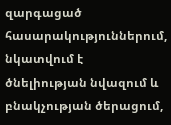զարգացած հասարակություններում, նկատվում է ծնելիության նվազում և բնակչության ծերացում,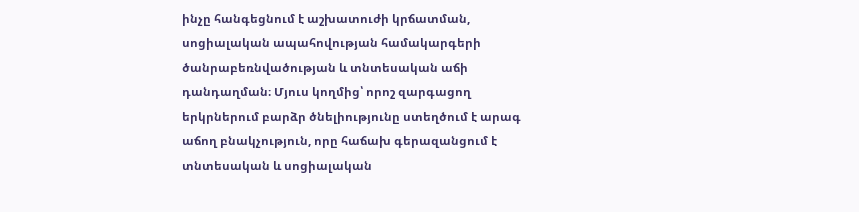ինչը հանգեցնում է աշխատուժի կրճատման, սոցիալական ապահովության համակարգերի ծանրաբեռնվածության և տնտեսական աճի դանդաղման։ Մյուս կողմից՝ որոշ զարգացող երկրներում բարձր ծնելիությունը ստեղծում է արագ աճող բնակչություն, որը հաճախ գերազանցում է տնտեսական և սոցիալական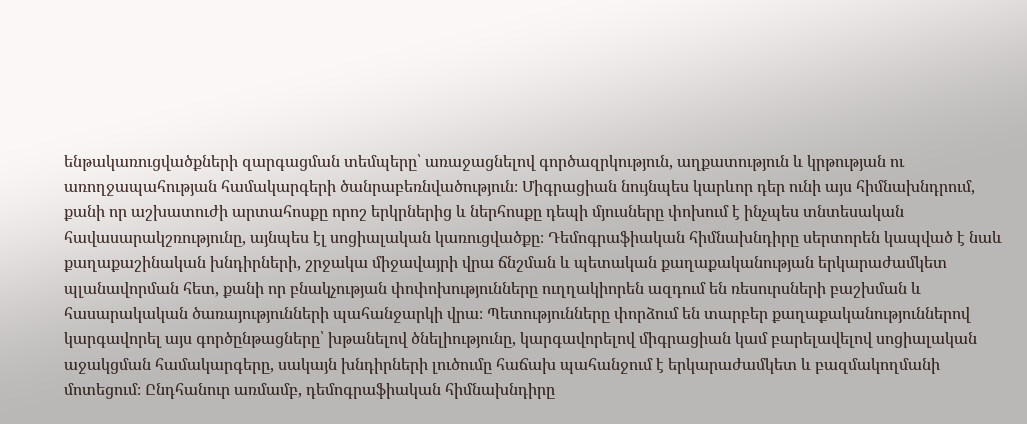ենթակառուցվածքների զարգացման տեմպերը՝ առաջացնելով գործազրկություն, աղքատություն և կրթության ու առողջապահության համակարգերի ծանրաբեռնվածություն։ Միգրացիան նույնպես կարևոր դեր ունի այս հիմնախնդրում, քանի որ աշխատուժի արտահոսքը որոշ երկրներից և ներհոսքը դեպի մյուսները փոխում է ինչպես տնտեսական հավասարակշռությունը, այնպես էլ սոցիալական կառուցվածքը։ Դեմոգրաֆիական հիմնախնդիրը սերտորեն կապված է նաև քաղաքաշինական խնդիրների, շրջակա միջավայրի վրա ճնշման և պետական քաղաքականության երկարաժամկետ պլանավորման հետ, քանի որ բնակչության փոփոխությունները ուղղակիորեն ազդում են ռեսուրսների բաշխման և հասարակական ծառայությունների պահանջարկի վրա։ Պետությունները փորձում են տարբեր քաղաքականություններով կարգավորել այս գործընթացները՝ խթանելով ծնելիությունը, կարգավորելով միգրացիան կամ բարելավելով սոցիալական աջակցման համակարգերը, սակայն խնդիրների լուծումը հաճախ պահանջում է երկարաժամկետ և բազմակողմանի մոտեցում։ Ընդհանուր առմամբ, դեմոգրաֆիական հիմնախնդիրը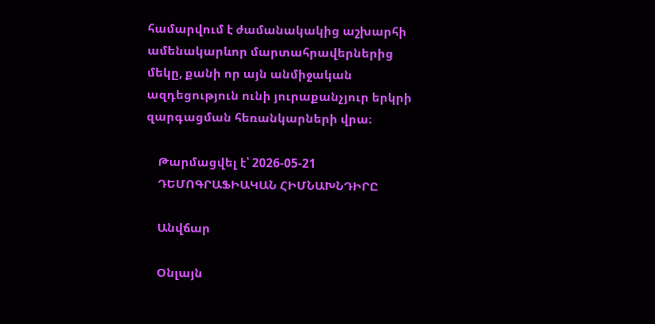համարվում է ժամանակակից աշխարհի ամենակարևոր մարտահրավերներից մեկը, քանի որ այն անմիջական ազդեցություն ունի յուրաքանչյուր երկրի զարգացման հեռանկարների վրա։

    Թարմացվել է՝ 2026-05-21
    ԴԵՄՈԳՐԱՖԻԱԿԱՆ ՀԻՄՆԱԽՆԴԻՐԸ

    Անվճար

    Օնլայն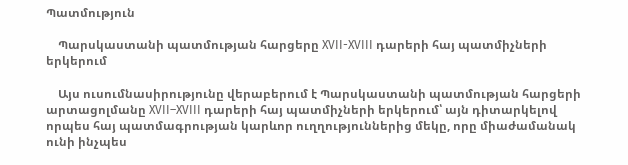Պատմություն

    Պարսկաստանի պատմության հարցերը XVII-XVIII դարերի հայ պատմիչների երկերում

    Այս ուսումնասիրությունը վերաբերում է Պարսկաստանի պատմության հարցերի արտացոլմանը XVII–XVIII դարերի հայ պատմիչների երկերում՝ այն դիտարկելով որպես հայ պատմագրության կարևոր ուղղություններից մեկը, որը միաժամանակ ունի ինչպես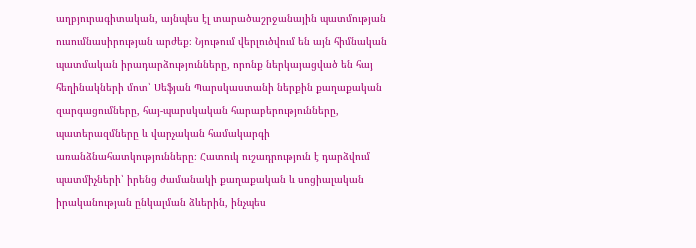աղբյուրագիտական, այնպես էլ տարածաշրջանային պատմության ուսումնասիրության արժեք։ Նյութում վերլուծվում են այն հիմնական պատմական իրադարձությունները, որոնք ներկայացված են հայ հեղինակների մոտ՝ Սեֆյան Պարսկաստանի ներքին քաղաքական զարգացումները, հայ-պարսկական հարաբերությունները, պատերազմները և վարչական համակարգի առանձնահատկությունները։ Հատուկ ուշադրություն է դարձվում պատմիչների՝ իրենց ժամանակի քաղաքական և սոցիալական իրականության ընկալման ձևերին, ինչպես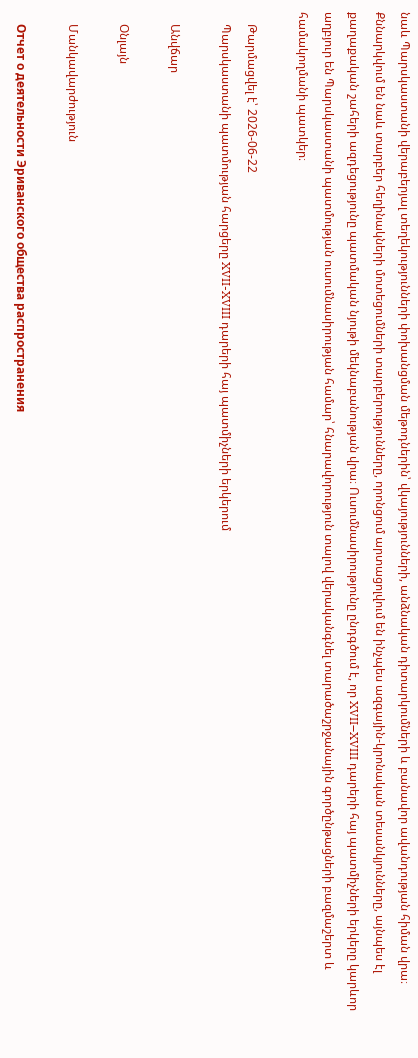նաև Պարսկաստանի վերաբերյալ տեղեկությունների փոխանցման մեթոդներին՝ վկայությունների, անձնական դիտարկումների և բանավոր ավանդության հիման վրա։ Քննարկվում են նաև տարբեր հեղինակների մոտեցումների տարբերությունները, որոնցում արտացոլվում են ինչպես ազգային-կրոնական տեսանկյունները, այնպես էլ քաղաքական շահերի ազդեցությունը պատմական նյութի մեկնաբանության վրա։ Ուսումնասիրությունը ընդգծում է, որ XVII–XVIII դարերի հայ պատմիչների երկերը կարևոր աղբյուր են Պարսկաստանի պատմության ուսումնասիրության համար՝ հնարավորություն տալով վերականգնել տարածաշրջանային գործընթացների բազմաշերտ և համակողմանի պատկեր։

    Թարմացվել է՝ 2026-06-22
    Պարսկաստանի պատմության հարցերը XVII-XVIII դարերի հայ պատմիչների երկերում

    Անվճար

    Օնլայն

    Մանկավարժություն

    Отчет о деятельности Эриванского общества распространения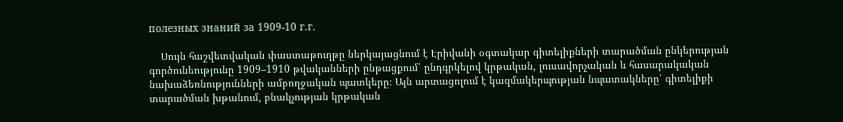полезных знаний за 1909-10 г.г.

    Սույն հաշվետվական փաստաթուղթը ներկայացնում է Էրիվանի օգտակար գիտելիքների տարածման ընկերության գործունեությունը 1909–1910 թվականների ընթացքում՝ ընդգրկելով կրթական, լուսավորչական և հասարակական նախաձեռնությունների ամբողջական պատկերը։ Այն արտացոլում է կազմակերպության նպատակները՝ գիտելիքի տարածման խթանում, բնակչության կրթական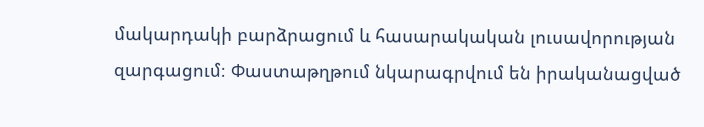մակարդակի բարձրացում և հասարակական լուսավորության զարգացում։ Փաստաթղթում նկարագրվում են իրականացված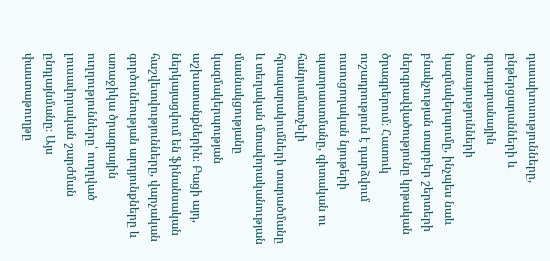դասախոսությունները, ընթերցարանների և գրադարանային ծառայությունների կազմակերպումը, ինչպես նաև բնակչության տարբեր շերտերի ներգրավվածությունը կրթական ծրագրերում։ Հատուկ ուշադրություն է դարձվում ուսուցողական նյութերի պատրաստմանը, գիտական ու հանրամատչելի հրապարակումների տարածմանը և տեղական մտավորականության մասնակցությանը կազմակերպության աշխատանքներին։ Բացի այդ, ներկայացվում են ֆինանսական հաշվետվությունները, վարչական գործունեության արդյունքները և առաջիկա ծրագրային ուղղությունները՝ ուղղված լուսավորական շարժման ընդլայնմանը։ Այս փաստաթուղթը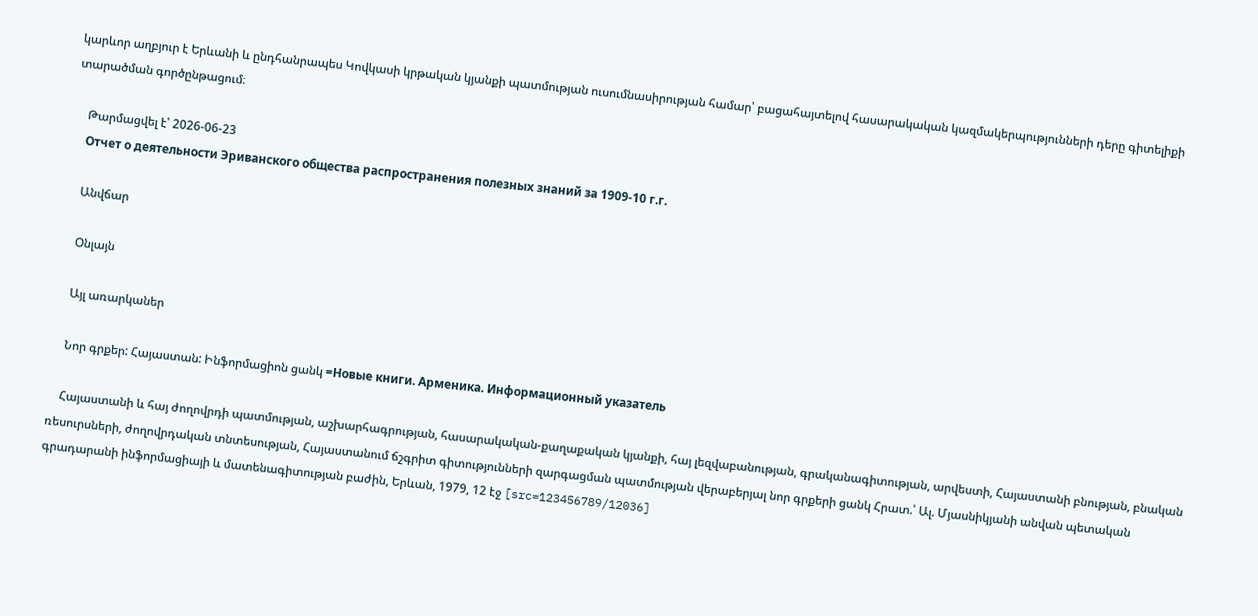կարևոր աղբյուր է Երևանի և ընդհանրապես Կովկասի կրթական կյանքի պատմության ուսումնասիրության համար՝ բացահայտելով հասարակական կազմակերպությունների դերը գիտելիքի տարածման գործընթացում։

    Թարմացվել է՝ 2026-06-23
    Отчет о деятельности Эриванского общества распространения полезных знаний за 1909-10 г.г.

    Անվճար

    Օնլայն

    Այլ առարկաներ

    Նոր գրքեր: Հայաստան: Ինֆորմացիոն ցանկ =Новые книги. Арменика. Информационный указатель

    Հայաստանի և հայ ժողովրդի պատմության, աշխարհագրության, հասարակական-քաղաքական կյանքի, հայ լեզվաբանության, գրականագիտության, արվեստի, Հայաստանի բնության, բնական ռեսուրսների, ժողովրդական տնտեսության, Հայաստանում ճշգրիտ գիտությունների զարգացման պատմության վերաբերյալ նոր գրքերի ցանկ Հրատ.՝ Ալ. Մյասնիկյանի անվան պետական գրադարանի ինֆորմացիայի և մատենագիտության բաժին, Երևան, 1979, 12 էջ [src=123456789/12036]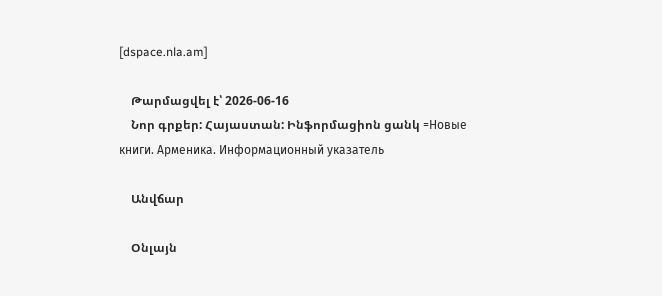[dspace.nla.am]

    Թարմացվել է՝ 2026-06-16
    Նոր գրքեր: Հայաստան: Ինֆորմացիոն ցանկ =Новые книги. Арменика. Информационный указатель

    Անվճար

    Օնլայն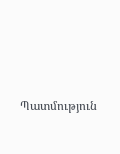Պատմություն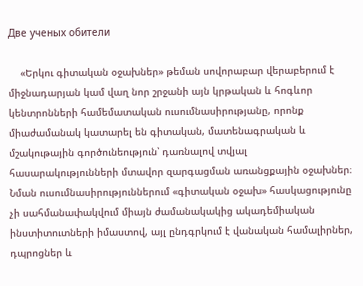Две ученых обители

    «Երկու գիտական օջախներ» թեման սովորաբար վերաբերում է միջնադարյան կամ վաղ նոր շրջանի այն կրթական և հոգևոր կենտրոնների համեմատական ուսումնասիրությանը, որոնք միաժամանակ կատարել են գիտական, մատենագրական և մշակութային գործունեություն՝ դառնալով տվյալ հասարակությունների մտավոր զարգացման առանցքային օջախներ։ Նման ուսումնասիրություններում «գիտական օջախ» հասկացությունը չի սահմանափակվում միայն ժամանակակից ակադեմիական ինստիտուտների իմաստով, այլ ընդգրկում է վանական համալիրներ, դպրոցներ և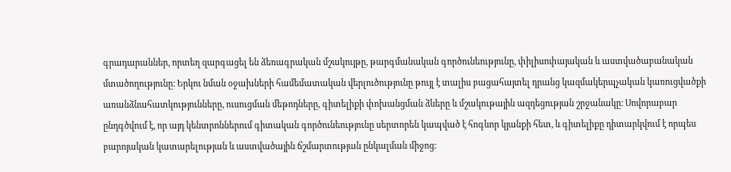գրադարաններ, որտեղ զարգացել են ձեռագրական մշակույթը, թարգմանական գործունեությունը, փիլիսոփայական և աստվածաբանական մտածողությունը։ Երկու նման օջախների համեմատական վերլուծությունը թույլ է տալիս բացահայտել դրանց կազմակերպչական կառուցվածքի առանձնահատկությունները, ուսուցման մեթոդները, գիտելիքի փոխանցման ձևերը և մշակութային ազդեցության շրջանակը։ Սովորաբար ընդգծվում է, որ այդ կենտրոններում գիտական գործունեությունը սերտորեն կապված է հոգևոր կյանքի հետ, և գիտելիքը դիտարկվում է որպես բարոյական կատարելության և աստվածային ճշմարտության ընկալման միջոց։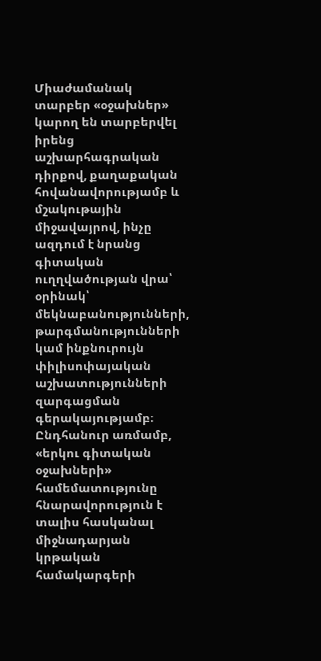Միաժամանակ տարբեր «օջախներ» կարող են տարբերվել իրենց աշխարհագրական դիրքով, քաղաքական հովանավորությամբ և մշակութային միջավայրով, ինչը ազդում է նրանց գիտական ուղղվածության վրա՝ օրինակ՝ մեկնաբանությունների, թարգմանությունների կամ ինքնուրույն փիլիսոփայական աշխատությունների զարգացման գերակայությամբ։ Ընդհանուր առմամբ, «երկու գիտական օջախների» համեմատությունը հնարավորություն է տալիս հասկանալ միջնադարյան կրթական համակարգերի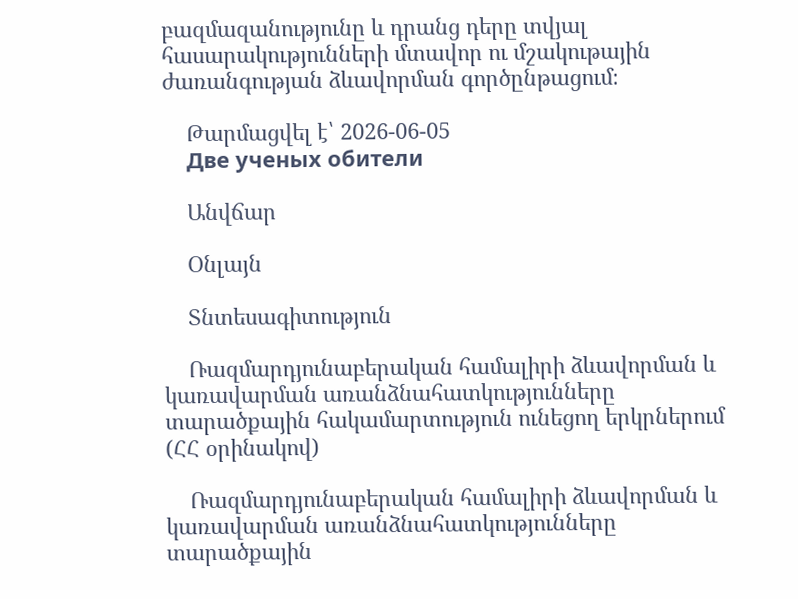բազմազանությունը և դրանց դերը տվյալ հասարակությունների մտավոր ու մշակութային ժառանգության ձևավորման գործընթացում։

    Թարմացվել է՝ 2026-06-05
    Две ученых обители

    Անվճար

    Օնլայն

    Տնտեսագիտություն

    Ռազմարդյունաբերական համալիրի ձևավորման և կառավարման առանձնահատկությունները տարածքային հակամարտություն ունեցող երկրներում (ՀՀ օրինակով)

    Ռազմարդյունաբերական համալիրի ձևավորման և կառավարման առանձնահատկությունները տարածքային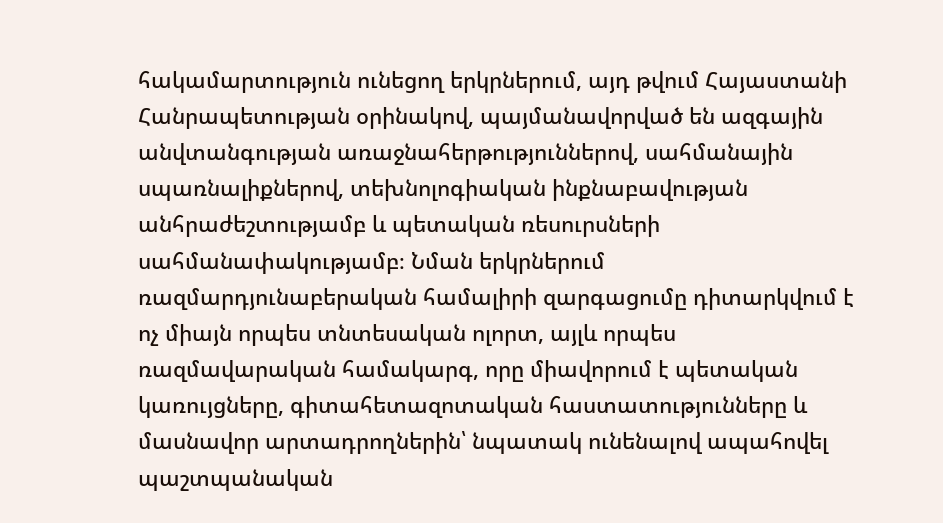հակամարտություն ունեցող երկրներում, այդ թվում Հայաստանի Հանրապետության օրինակով, պայմանավորված են ազգային անվտանգության առաջնահերթություններով, սահմանային սպառնալիքներով, տեխնոլոգիական ինքնաբավության անհրաժեշտությամբ և պետական ռեսուրսների սահմանափակությամբ։ Նման երկրներում ռազմարդյունաբերական համալիրի զարգացումը դիտարկվում է ոչ միայն որպես տնտեսական ոլորտ, այլև որպես ռազմավարական համակարգ, որը միավորում է պետական կառույցները, գիտահետազոտական հաստատությունները և մասնավոր արտադրողներին՝ նպատակ ունենալով ապահովել պաշտպանական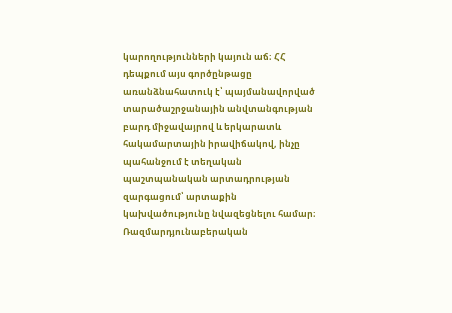կարողությունների կայուն աճ։ ՀՀ դեպքում այս գործընթացը առանձնահատուկ է՝ պայմանավորված տարածաշրջանային անվտանգության բարդ միջավայրով և երկարատև հակամարտային իրավիճակով, ինչը պահանջում է տեղական պաշտպանական արտադրության զարգացում՝ արտաքին կախվածությունը նվազեցնելու համար։ Ռազմարդյունաբերական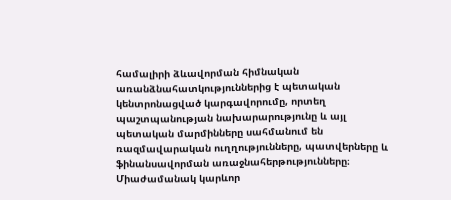համալիրի ձևավորման հիմնական առանձնահատկություններից է պետական կենտրոնացված կարգավորումը, որտեղ պաշտպանության նախարարությունը և այլ պետական մարմինները սահմանում են ռազմավարական ուղղությունները, պատվերները և ֆինանսավորման առաջնահերթությունները։ Միաժամանակ կարևոր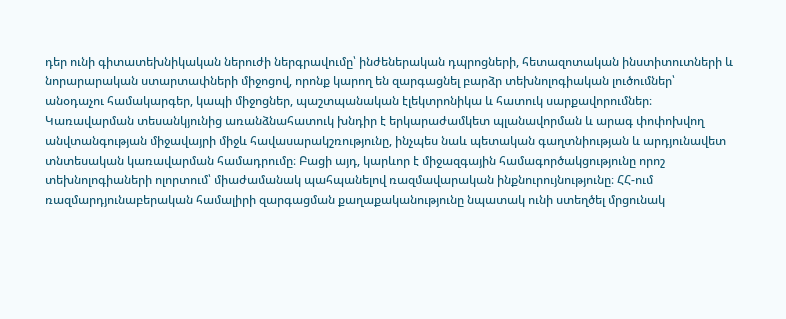դեր ունի գիտատեխնիկական ներուժի ներգրավումը՝ ինժեներական դպրոցների, հետազոտական ինստիտուտների և նորարարական ստարտափների միջոցով, որոնք կարող են զարգացնել բարձր տեխնոլոգիական լուծումներ՝ անօդաչու համակարգեր, կապի միջոցներ, պաշտպանական էլեկտրոնիկա և հատուկ սարքավորումներ։ Կառավարման տեսանկյունից առանձնահատուկ խնդիր է երկարաժամկետ պլանավորման և արագ փոփոխվող անվտանգության միջավայրի միջև հավասարակշռությունը, ինչպես նաև պետական գաղտնիության և արդյունավետ տնտեսական կառավարման համադրումը։ Բացի այդ, կարևոր է միջազգային համագործակցությունը որոշ տեխնոլոգիաների ոլորտում՝ միաժամանակ պահպանելով ռազմավարական ինքնուրույնությունը։ ՀՀ-ում ռազմարդյունաբերական համալիրի զարգացման քաղաքականությունը նպատակ ունի ստեղծել մրցունակ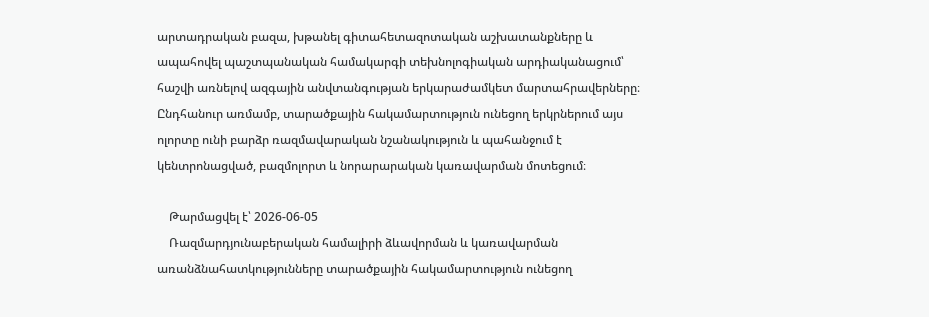արտադրական բազա, խթանել գիտահետազոտական աշխատանքները և ապահովել պաշտպանական համակարգի տեխնոլոգիական արդիականացում՝ հաշվի առնելով ազգային անվտանգության երկարաժամկետ մարտահրավերները։ Ընդհանուր առմամբ, տարածքային հակամարտություն ունեցող երկրներում այս ոլորտը ունի բարձր ռազմավարական նշանակություն և պահանջում է կենտրոնացված, բազմոլորտ և նորարարական կառավարման մոտեցում։

    Թարմացվել է՝ 2026-06-05
    Ռազմարդյունաբերական համալիրի ձևավորման և կառավարման առանձնահատկությունները տարածքային հակամարտություն ունեցող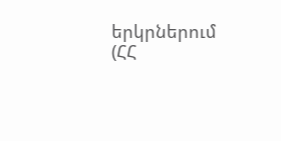երկրներում (ՀՀ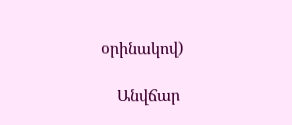օրինակով)

    Անվճար